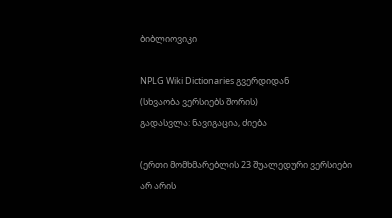ბიბლიოვიკი

NPLG Wiki Dictionaries გვერდიდან
(სხვაობა ვერსიებს შორის)
გადასვლა: ნავიგაცია, ძიება

(ერთი მომხმარებლის 23 შუალედური ვერსიები არ არის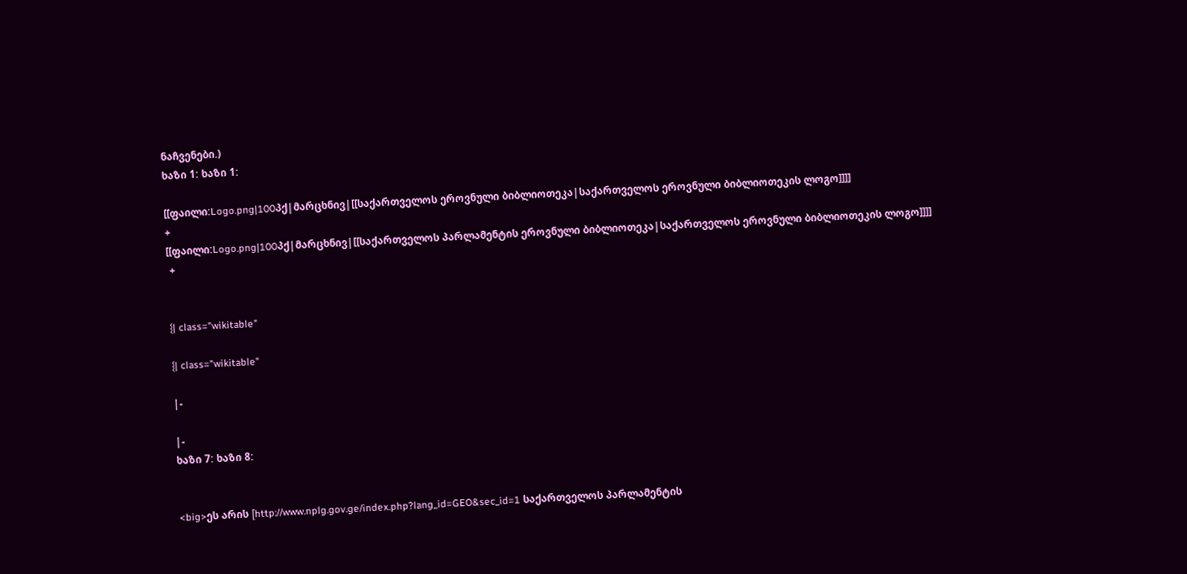ნაჩვენები.)
ხაზი 1: ხაზი 1:

[[ფაილი:Logo.png|100პქ|მარცხნივ|[[საქართველოს ეროვნული ბიბლიოთეკა|საქართველოს ეროვნული ბიბლიოთეკის ლოგო]]]]
+
[[ფაილი:Logo.png|100პქ|მარცხნივ|[[საქართველოს პარლამენტის ეროვნული ბიბლიოთეკა|საქართველოს ეროვნული ბიბლიოთეკის ლოგო]]]]
 +


{| class="wikitable"

{| class="wikitable"

|-

|-
ხაზი 7: ხაზი 8:


<big>ეს არის [http://www.nplg.gov.ge/index.php?lang_id=GEO&sec_id=1 საქართველოს პარლამენტის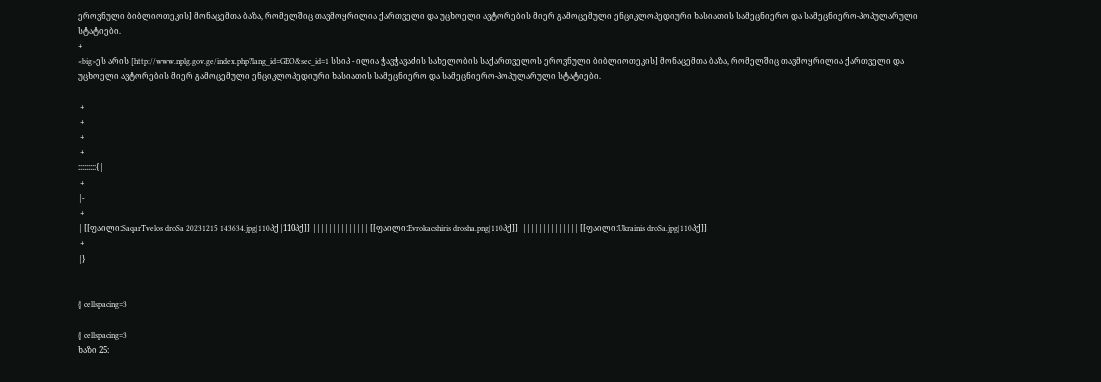ეროვნული ბიბლიოთეკის] მონაცემთა ბაზა, რომელშიც თავმოყრილია ქართველი და უცხოელი ავტორების მიერ გამოცემული ენციკლოპედიური ხასიათის სამეცნიერო და სამეცნიერო-პოპულარული სტატიები.
+
<big>ეს არის [http://www.nplg.gov.ge/index.php?lang_id=GEO&sec_id=1 სსიპ - ილია ჭავჭავაძის სახელობის საქართველოს ეროვნული ბიბლიოთეკის] მონაცემთა ბაზა, რომელშიც თავმოყრილია ქართველი და უცხოელი ავტორების მიერ გამოცემული ენციკლოპედიური ხასიათის სამეცნიერო და სამეცნიერო-პოპულარული სტატიები.

 +
 +
 +
 +
:::::::::{|
 +
|-
 +
| [[ფაილი:SaqarTvelos droSa 20231215 143634.jpg|110პქ|110პქ]] |||||||||||||| [[ფაილი:Evrokacshiris drosha.png|110პქ]]  |||||||||||||| [[ფაილი:Ukrainis droSa.jpg|110პქ]]
 +
|}


{| cellspacing=3

{| cellspacing=3
ხაზი 25: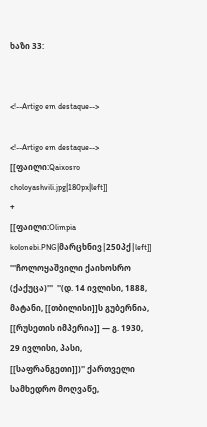ხაზი 33:


<!--Artigo em destaque-->

<!--Artigo em destaque-->
[[ფაილი:Qaixosro choloyashvili.jpg|180px|left]]
+
[[ფაილი:Olimpia kolonebi.PNG|მარცხნივ|250პქ|left]]
'''ჩოლოყაშვილი ქაიხოსრო (ქაქუცა)'''  ''(დ. 14 ივლისი, 1888, მატანი, [[თბილისი]]ს გუბერნია, [[რუსეთის იმპერია]] — გ. 1930, 29 ივლისი, პასი, [[საფრანგეთი]])'' ქართველი სამხედრო მოღვაწე,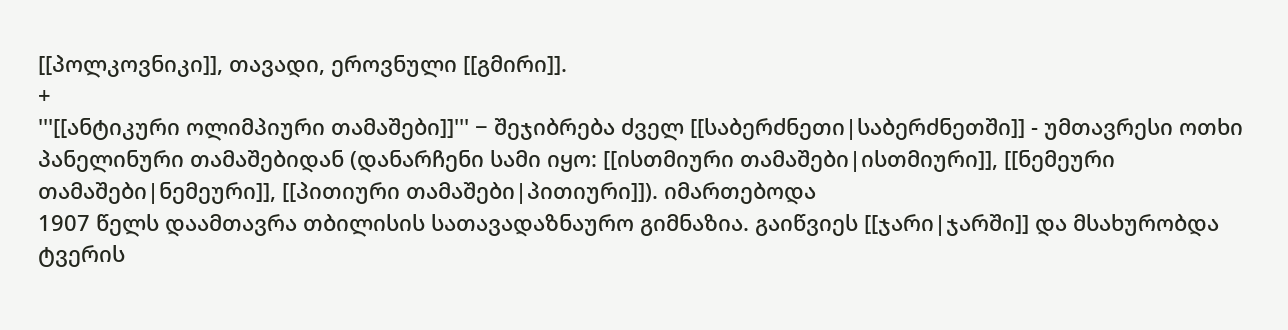[[პოლკოვნიკი]], თავადი, ეროვნული [[გმირი]].
+
'''[[ანტიკური ოლიმპიური თამაშები]]''' − შეჯიბრება ძველ [[საბერძნეთი|საბერძნეთში]] - უმთავრესი ოთხი პანელინური თამაშებიდან (დანარჩენი სამი იყო: [[ისთმიური თამაშები|ისთმიური]], [[ნემეური თამაშები|ნემეური]], [[პითიური თამაშები|პითიური]]). იმართებოდა
1907 წელს დაამთავრა თბილისის სათავადაზნაურო გიმნაზია. გაიწვიეს [[ჯარი|ჯარში]] და მსახურობდა ტვერის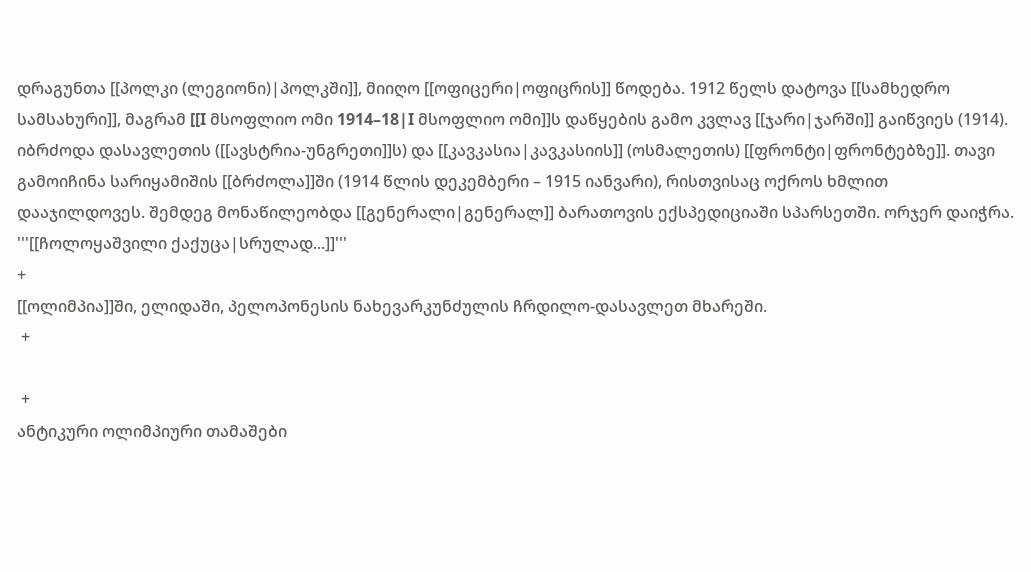დრაგუნთა [[პოლკი (ლეგიონი)|პოლკში]], მიიღო [[ოფიცერი|ოფიცრის]] წოდება. 1912 წელს დატოვა [[სამხედრო სამსახური]], მაგრამ [[I მსოფლიო ომი 1914–18|I მსოფლიო ომი]]ს დაწყების გამო კვლავ [[ჯარი|ჯარში]] გაიწვიეს (1914). იბრძოდა დასავლეთის ([[ავსტრია-უნგრეთი]]ს) და [[კავკასია|კავკასიის]] (ოსმალეთის) [[ფრონტი|ფრონტებზე]]. თავი გამოიჩინა სარიყამიშის [[ბრძოლა]]ში (1914 წლის დეკემბერი – 1915 იანვარი), რისთვისაც ოქროს ხმლით დააჯილდოვეს. შემდეგ მონაწილეობდა [[გენერალი|გენერალ]] ბარათოვის ექსპედიციაში სპარსეთში. ორჯერ დაიჭრა. '''[[ჩოლოყაშვილი ქაქუცა|სრულად...]]'''
+
[[ოლიმპია]]ში, ელიდაში, პელოპონესის ნახევარკუნძულის ჩრდილო-დასავლეთ მხარეში.
 +

 +
ანტიკური ოლიმპიური თამაშები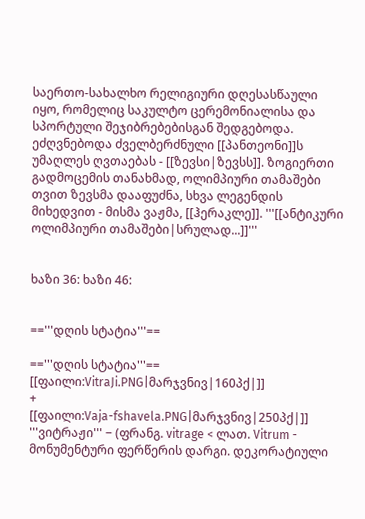საერთო-სახალხო რელიგიური დღესასწაული იყო, რომელიც საკულტო ცერემონიალისა და სპორტული შეჯიბრებებისგან შედგებოდა. ეძღვნებოდა ძველბერძნული [[პანთეონი]]ს უმაღლეს ღვთაებას - [[ზევსი|ზევსს]]. ზოგიერთი გადმოცემის თანახმად, ოლიმპიური თამაშები თვით ზევსმა დააფუძნა, სხვა ლეგენდის მიხედვით - მისმა ვაჟმა, [[ჰერაკლე]]. '''[[ანტიკური ოლიმპიური თამაშები|სრულად...]]'''


ხაზი 36: ხაზი 46:


=='''დღის სტატია'''==

=='''დღის სტატია'''==
[[ფაილი:VitraJi.PNG|მარჯვნივ|160პქ|]]
+
[[ფაილი:Vaja-fshavela.PNG|მარჯვნივ|250პქ|]]
'''ვიტრაჟი''' − (ფრანგ. vitrage < ლათ. Vitrum - მონუმენტური ფერწერის დარგი. დეკორატიული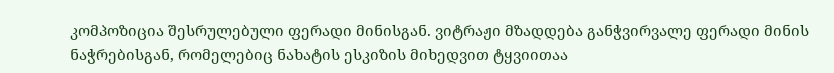კომპოზიცია შესრულებული ფერადი მინისგან. ვიტრაჟი მზადდება განჭვირვალე ფერადი მინის ნაჭრებისგან, რომელებიც ნახატის ესკიზის მიხედვით ტყვიითაა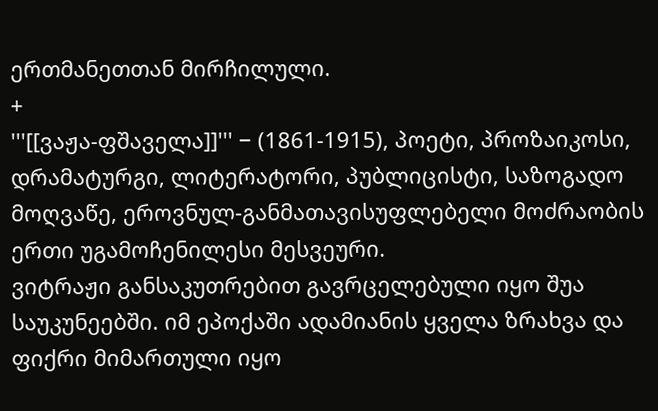ერთმანეთთან მირჩილული.
+
'''[[ვაჟა-ფშაველა]]''' − (1861-1915), პოეტი, პროზაიკოსი, დრამატურგი, ლიტერატორი, პუბლიცისტი, საზოგადო მოღვაწე, ეროვნულ-განმათავისუფლებელი მოძრაობის ერთი უგამოჩენილესი მესვეური.
ვიტრაჟი განსაკუთრებით გავრცელებული იყო შუა საუკუნეებში. იმ ეპოქაში ადამიანის ყველა ზრახვა და ფიქრი მიმართული იყო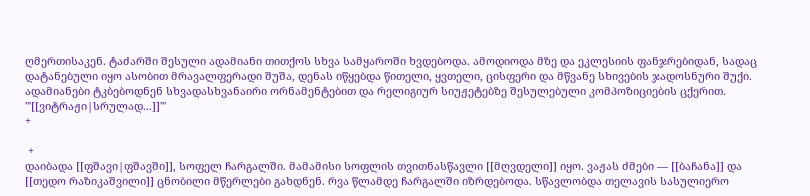ღმერთისაკენ. ტაძარში შესული ადამიანი თითქოს სხვა სამყაროში ხვდებოდა. ამოდიოდა მზე და ეკლესიის ფანჯრებიდან, სადაც დატანებული იყო ასობით მრავალფერადი შუშა, დენას იწყებდა წითელი, ყვთელი, ცისფერი და მწვანე სხივების ჯადოსნური შუქი. ადამიანები ტკბებოდნენ სხვადასხვანაირი ორნამენტებით და რელიგიურ სიუჟეტებზე შესულებული კომპოზიციების ცქერით. '''[[ვიტრაჟი|სრულად...]]'''
+

 +
დაიბადა [[ფშავი|ფშავში]], სოფელ ჩარგალში. მამამისი სოფლის თვითნასწავლი [[მღვდელი]] იყო. ვაჟას ძმები — [[ბაჩანა]] და [[თედო რაზიკაშვილი]] ცნობილი მწერლები გახდნენ. რვა წლამდე ჩარგალში იზრდებოდა. სწავლობდა თელავის სასულიერო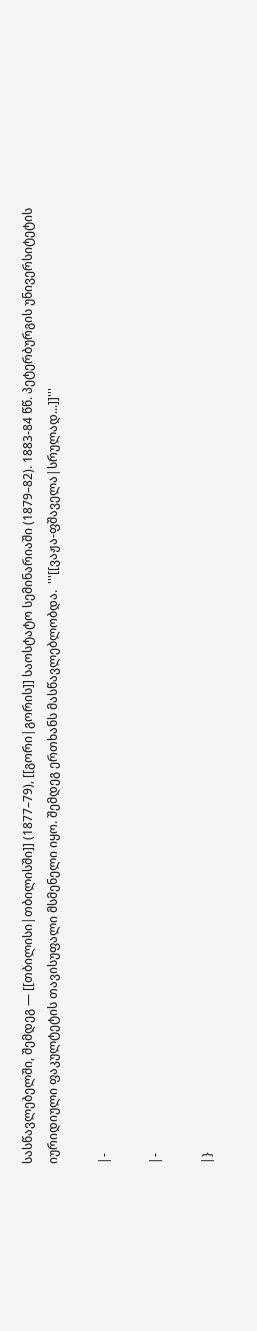სასწავლებელში, შემდეგ — [[თბილისი|თბილისში]] (1877–79), [[გორი|გორის]] საოსტატო სემინარიაში (1879–82). 1883-84 წწ. პეტერბურგის უნივერსიტეტის იურიდიული ფაკულტეტის თავისუფალი მსმენელი იყო. შემდეგ ერთხანს მასწავლებლობდა.  '''[[ვაჟა-ფშაველა|სრულად...]]'''

|-

|-

|}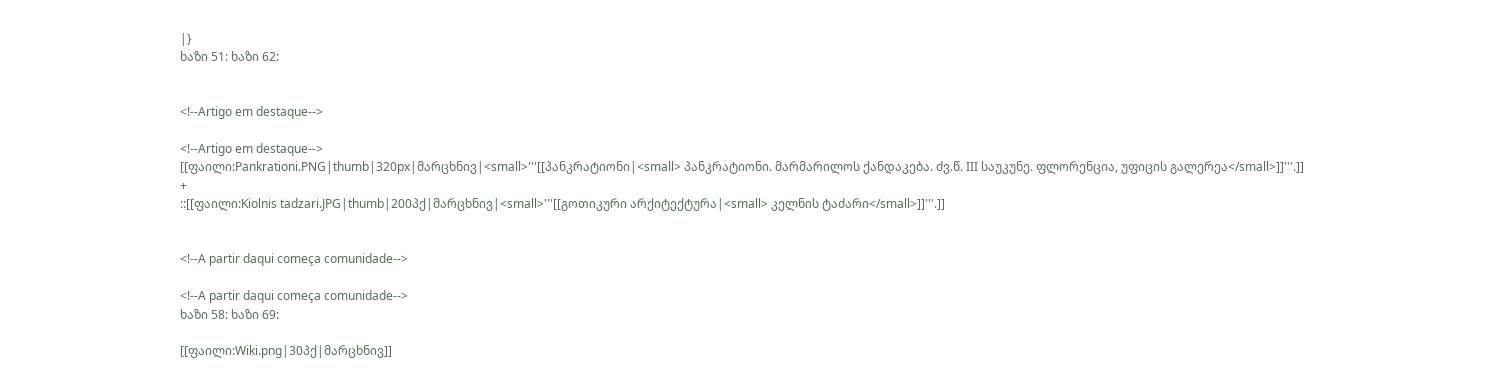|}
ხაზი 51: ხაზი 62:


<!--Artigo em destaque-->

<!--Artigo em destaque-->
[[ფაილი:Pankrationi.PNG|thumb|320px|მარცხნივ|<small>'''[[პანკრატიონი|<small> პანკრატიონი. მარმარილოს ქანდაკება. ძვ.წ. III საუკუნე. ფლორენცია, უფიცის გალერეა</small>]]'''.]]
+
::[[ფაილი:Kiolnis tadzari.JPG|thumb|200პქ|მარცხნივ|<small>'''[[გოთიკური არქიტექტურა|<small> კელნის ტაძარი</small>]]'''.]]


<!--A partir daqui começa comunidade-->

<!--A partir daqui começa comunidade-->
ხაზი 58: ხაზი 69:

[[ფაილი:Wiki.png|30პქ|მარცხნივ]]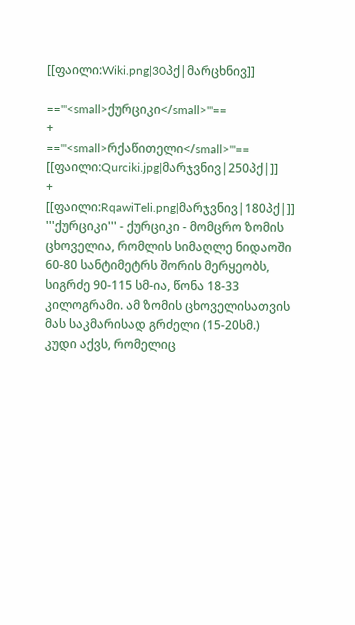[[ფაილი:Wiki.png|30პქ|მარცხნივ]]

=='''<small>ქურციკი</small>'''==
+
=='''<small>რქაწითელი</small>'''==
[[ფაილი:Qurciki.jpg|მარჯვნივ|250პქ|]]
+
[[ფაილი:RqawiTeli.png|მარჯვნივ|180პქ|]]
'''ქურციკი''' - ქურციკი - მომცრო ზომის ცხოველია, რომლის სიმაღლე ნიდაოში 60-80 სანტიმეტრს შორის მერყეობს, სიგრძე 90-115 სმ-ია, წონა 18-33 კილოგრამი. ამ ზომის ცხოველისათვის მას საკმარისად გრძელი (15-20სმ.) კუდი აქვს, რომელიც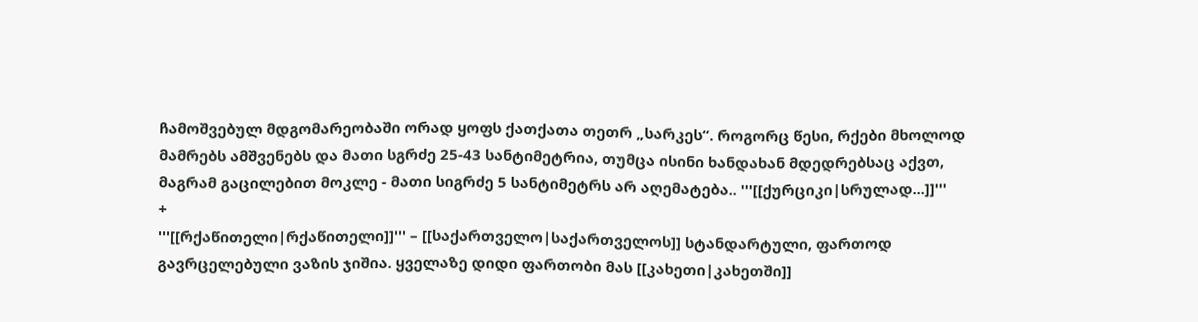ჩამოშვებულ მდგომარეობაში ორად ყოფს ქათქათა თეთრ „სარკეს“. როგორც წესი, რქები მხოლოდ მამრებს ამშვენებს და მათი სგრძე 25-43 სანტიმეტრია, თუმცა ისინი ხანდახან მდედრებსაც აქვთ, მაგრამ გაცილებით მოკლე - მათი სიგრძე 5 სანტიმეტრს არ აღემატება.. '''[[ქურციკი|სრულად...]]'''
+
'''[[რქაწითელი|რქაწითელი]]''' – [[საქართველო|საქართველოს]] სტანდარტული, ფართოდ გავრცელებული ვაზის ჯიშია. ყველაზე დიდი ფართობი მას [[კახეთი|კახეთში]]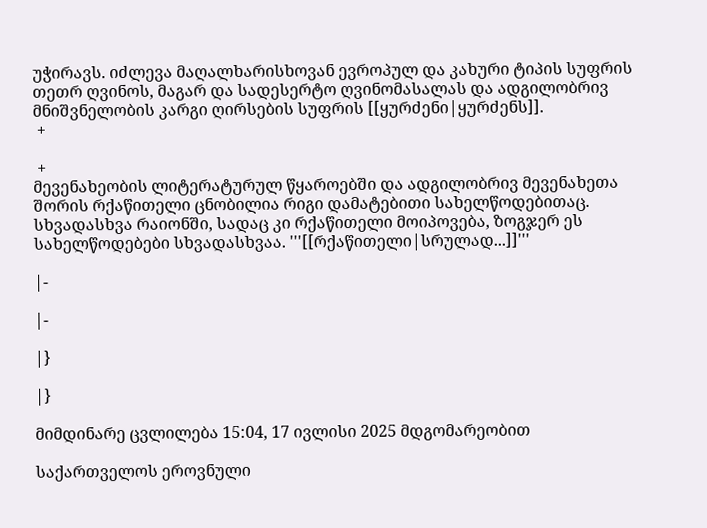უჭირავს. იძლევა მაღალხარისხოვან ევროპულ და კახური ტიპის სუფრის თეთრ ღვინოს, მაგარ და სადესერტო ღვინომასალას და ადგილობრივ მნიშვნელობის კარგი ღირსების სუფრის [[ყურძენი|ყურძენს]].
 +

 +
მევენახეობის ლიტერატურულ წყაროებში და ადგილობრივ მევენახეთა შორის რქაწითელი ცნობილია რიგი დამატებითი სახელწოდებითაც. სხვადასხვა რაიონში, სადაც კი რქაწითელი მოიპოვება, ზოგჯერ ეს სახელწოდებები სხვადასხვაა. '''[[რქაწითელი|სრულად...]]'''

|-

|-

|}

|}

მიმდინარე ცვლილება 15:04, 17 ივლისი 2025 მდგომარეობით

საქართველოს ეროვნული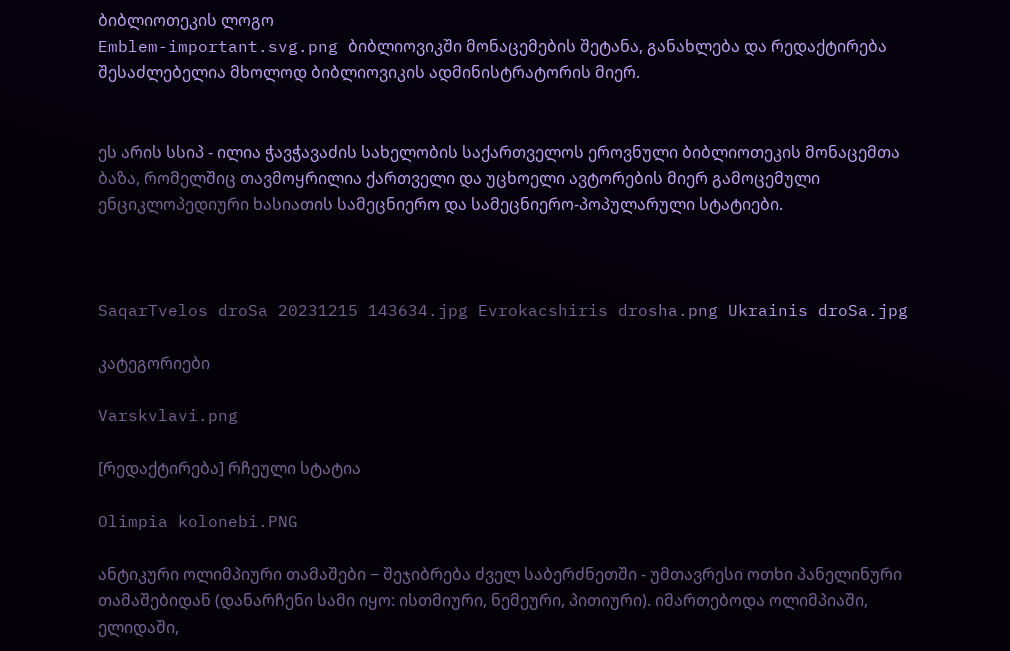ბიბლიოთეკის ლოგო
Emblem-important.svg.png ბიბლიოვიკში მონაცემების შეტანა, განახლება და რედაქტირება შესაძლებელია მხოლოდ ბიბლიოვიკის ადმინისტრატორის მიერ.


ეს არის სსიპ - ილია ჭავჭავაძის სახელობის საქართველოს ეროვნული ბიბლიოთეკის მონაცემთა ბაზა, რომელშიც თავმოყრილია ქართველი და უცხოელი ავტორების მიერ გამოცემული ენციკლოპედიური ხასიათის სამეცნიერო და სამეცნიერო-პოპულარული სტატიები.



SaqarTvelos droSa 20231215 143634.jpg Evrokacshiris drosha.png Ukrainis droSa.jpg

კატეგორიები

Varskvlavi.png

[რედაქტირება] რჩეული სტატია

Olimpia kolonebi.PNG

ანტიკური ოლიმპიური თამაშები − შეჯიბრება ძველ საბერძნეთში - უმთავრესი ოთხი პანელინური თამაშებიდან (დანარჩენი სამი იყო: ისთმიური, ნემეური, პითიური). იმართებოდა ოლიმპიაში, ელიდაში,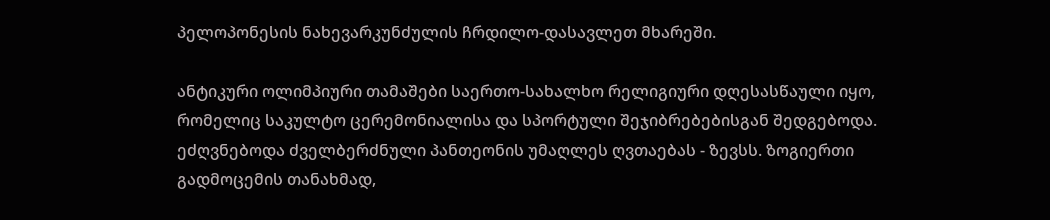პელოპონესის ნახევარკუნძულის ჩრდილო-დასავლეთ მხარეში.

ანტიკური ოლიმპიური თამაშები საერთო-სახალხო რელიგიური დღესასწაული იყო, რომელიც საკულტო ცერემონიალისა და სპორტული შეჯიბრებებისგან შედგებოდა. ეძღვნებოდა ძველბერძნული პანთეონის უმაღლეს ღვთაებას - ზევსს. ზოგიერთი გადმოცემის თანახმად,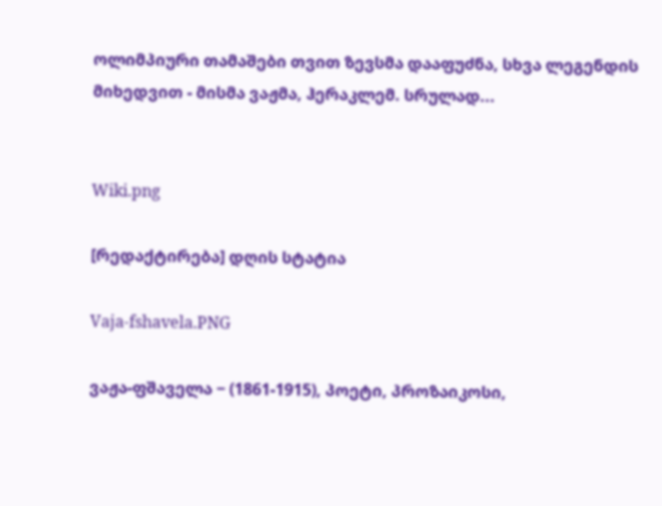ოლიმპიური თამაშები თვით ზევსმა დააფუძნა, სხვა ლეგენდის მიხედვით - მისმა ვაჟმა, ჰერაკლემ. სრულად...


Wiki.png

[რედაქტირება] დღის სტატია

Vaja-fshavela.PNG

ვაჟა-ფშაველა − (1861-1915), პოეტი, პროზაიკოსი,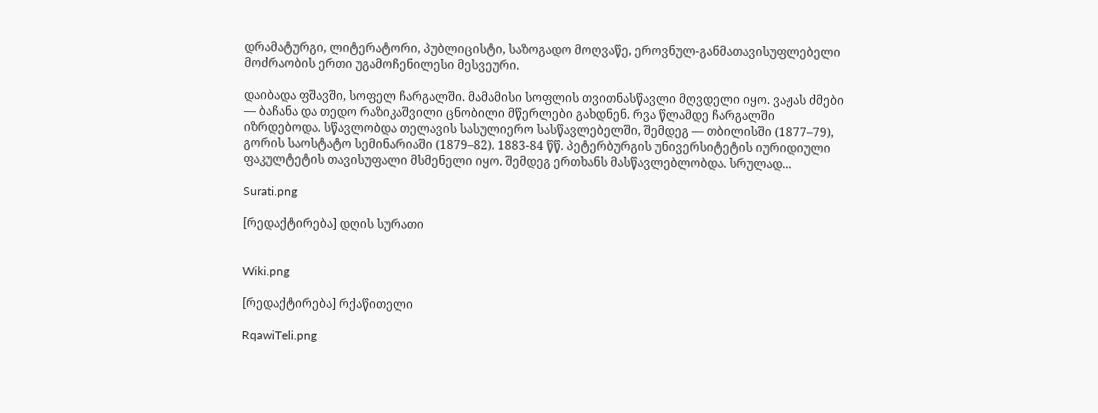დრამატურგი, ლიტერატორი, პუბლიცისტი, საზოგადო მოღვაწე, ეროვნულ-განმათავისუფლებელი მოძრაობის ერთი უგამოჩენილესი მესვეური.

დაიბადა ფშავში, სოფელ ჩარგალში. მამამისი სოფლის თვითნასწავლი მღვდელი იყო. ვაჟას ძმები — ბაჩანა და თედო რაზიკაშვილი ცნობილი მწერლები გახდნენ. რვა წლამდე ჩარგალში იზრდებოდა. სწავლობდა თელავის სასულიერო სასწავლებელში, შემდეგ — თბილისში (1877–79), გორის საოსტატო სემინარიაში (1879–82). 1883-84 წწ. პეტერბურგის უნივერსიტეტის იურიდიული ფაკულტეტის თავისუფალი მსმენელი იყო. შემდეგ ერთხანს მასწავლებლობდა. სრულად...

Surati.png

[რედაქტირება] დღის სურათი


Wiki.png

[რედაქტირება] რქაწითელი

RqawiTeli.png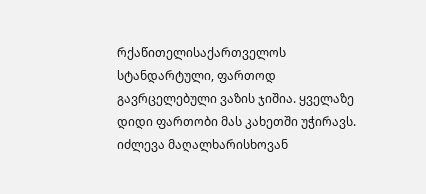რქაწითელისაქართველოს სტანდარტული, ფართოდ გავრცელებული ვაზის ჯიშია. ყველაზე დიდი ფართობი მას კახეთში უჭირავს. იძლევა მაღალხარისხოვან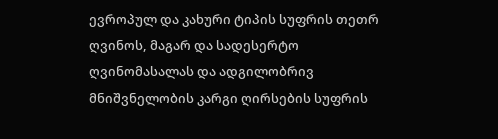ევროპულ და კახური ტიპის სუფრის თეთრ ღვინოს, მაგარ და სადესერტო ღვინომასალას და ადგილობრივ მნიშვნელობის კარგი ღირსების სუფრის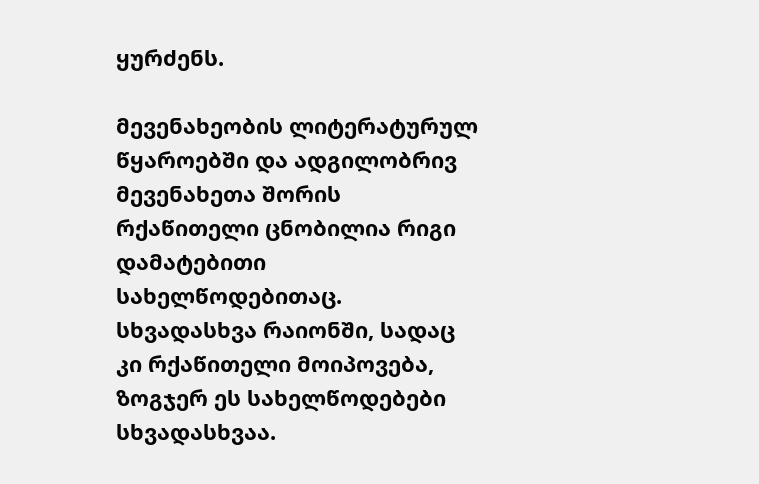ყურძენს.

მევენახეობის ლიტერატურულ წყაროებში და ადგილობრივ მევენახეთა შორის რქაწითელი ცნობილია რიგი დამატებითი სახელწოდებითაც. სხვადასხვა რაიონში, სადაც კი რქაწითელი მოიპოვება, ზოგჯერ ეს სახელწოდებები სხვადასხვაა.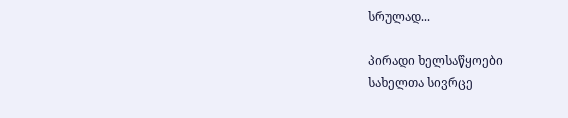სრულად...

პირადი ხელსაწყოები
სახელთა სივრცე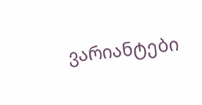ვარიანტები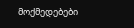მოქმედებები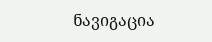ნავიგაცია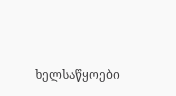ხელსაწყოები